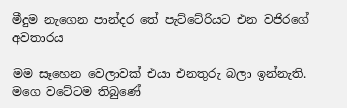මීදුම නැගෙන පාන්දර තේ පැට්ටේරියට එන වජිරගේ අවතාරය

මම සෑහෙන වෙලාවක් එයා එනතුරු බලා ඉන්නැති. මගෙ වටේටම තිබුණේ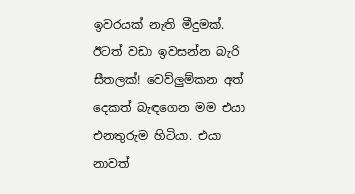ඉවරයක් නැති මීදුමක්. ඊටත් වඩා ඉවසන්න බැරි සීතලක්! වෙව්ලුම්කන අත් දෙකත් බැඳගෙන මම එයා එනතුරුම හිටියා. එයා නාවත්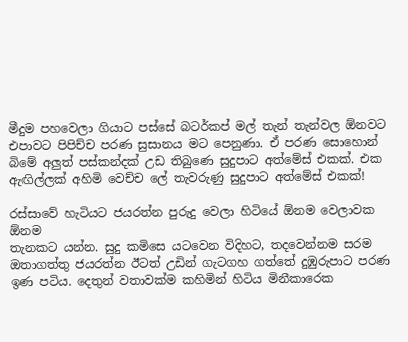මීදුම පහවෙලා ගියාට පස්සේ බටර්කප් මල් තැන් තැන්වල ඕනවට එපාවට පිපිච්ච පරණ සුසානය මට පෙනුණා. ඒ පරණ සොහොන් බිමේ අලුත් පස්කන්දක් උඩ තිබුණෙ සුදුපාට අත්මේස් එකක්. එක ඇඟිල්ලක් අහිමි වෙච්ච ලේ තැවරුණු සුදුපාට අත්මේස් එකක්!

රස්සාවේ හැටියට ජයරත්න පුරුදු වෙලා හිටියේ ඕනම වෙලාවක ඕනම
තැනකට යන්න. සුදු කමිසෙ යටවෙන විදිහට, තදවෙන්නම සරම ඔතාගත්තු ජයරත්න ඊටත් උඩින් ගැටගහ ගත්තේ දුඹුරුපාට පරණ ඉණ පටිය. දෙතුන් වතාවක්ම කහිමින් හිටිය මිනීකාරෙක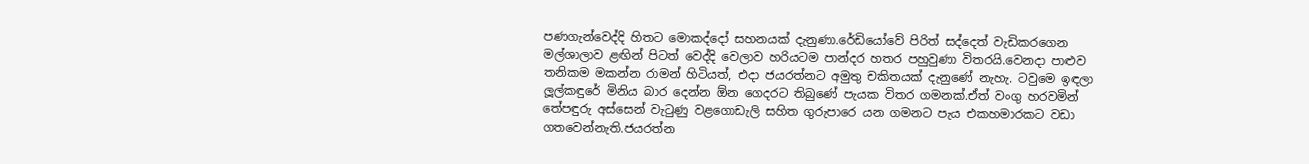පණගැන්වෙද්දි හිතට මොකද්දෝ සහනයක් දැනුණා.රේඩියෝවේ පිරිත් සද්දෙත් වැඩිකරගෙන මල්ශාලාව ළඟින් පිටත් වෙද්දි වෙලාව හරියටම පාන්දර හතර පහුවුණා විතරයි.වෙනදා පාළුව තනිකම මකන්න රාමන් හිටියත්, එදා ජයරත්නට අමුතු චකිතයක් දැනුණේ නැහැ. ටවුමෙ ඉඳලා ලූල්කඳුරේ මිනිය බාර දෙන්න ඕන ගෙදරට තිබුණේ පැයක විතර ගමනක්.ඒත් වංගු හරවමින් තේපඳුරු අස්සෙන් වැටුණු වළගොඩැලි සහිත ගුරුපාරෙ යන ගමනට පැය එකහමාරකට වඩා ගතවෙන්නැති.ජයරත්න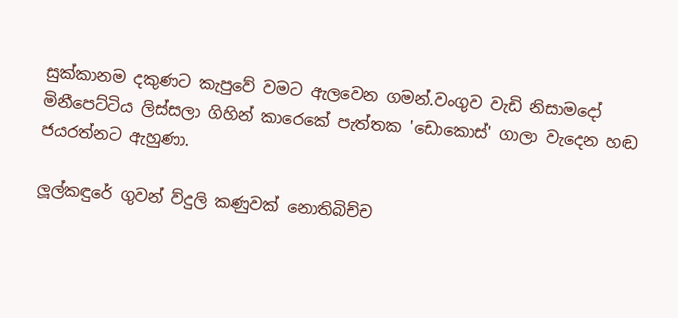සුක්කානම දකුණට කැපුවේ වමට ඇලවෙන ගමන්.වංගුව වැඩි නිසාමදෝ මිනීපෙට්ටිය ලිස්සලා ගිහින් කාරෙකේ පැත්තක 'ඩොකොස්' ගාලා වැදෙන හඬ ජයරත්නට ඇහුණා.

ලූල්කඳුරේ ගුවන් ව්දුලි කණුවක් නොතිබිච්ච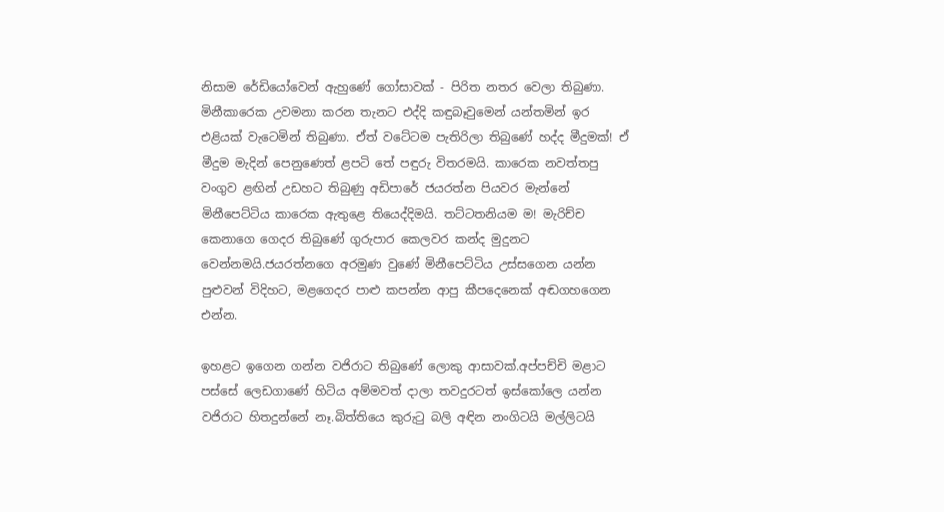නිසාම රේඩියෝවෙන් ඇහුණේ ගෝසාවක් - පිරිත නතර වෙලා තිබුණා. මිනීකාරෙක උවමනා කරන තැනට එද්දි කඳුබෑවුමෙන් යන්තමින් ඉර එළියක් වැටෙමින් තිබුණා. ඒත් වටේටම පැතිරිලා තිබුණේ හද්ද මීදුමක්! ඒ මීදුම මැදින් පෙනුණෙත් ළපටි තේ පඳුරු විතරමයි. කාරෙක නවත්තපු වංගුව ළඟින් උඩහට තිබුණු අඩිපාරේ ජයරත්න පියවර මැන්නේ මිනීපෙට්ටිය කාරෙක ඇතුළෙ තියෙද්දිමයි. තට්ටතනියම ම! මැරිච්ච කෙනාගෙ ගෙදර තිබුණේ ගුරුපාර කෙලවර කන්ද මුදුනට වෙන්නමයි.ජයරත්නගෙ අරමුණ වුණේ මිනීපෙට්ටිය උස්සගෙන යන්න පුළුවන් විදිහට, මළගෙදර පාළු කපන්න ආපු කීපදෙනෙක් අඬගහගෙන එන්න.

ඉහළට ඉගෙන ගන්න වජිරාට තිබුණේ ලොකු ආසාවක්.අප්පච්චි මළාට පස්සේ ලෙඩගාණේ හිටිය අම්මවත් දාලා තවදුරටත් ඉස්කෝලෙ යන්න වජිරාට හිතදුන්නේ නෑ.බිත්තියෙ කුරුටු බලි අඳින නංගිටයි මල්ලිටයි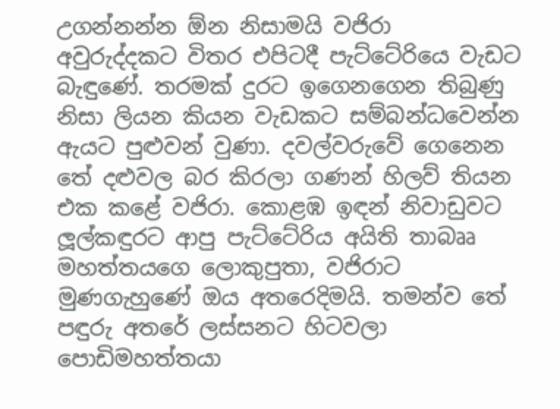උගන්නන්න ඕන නිසාමයි වජිරා අවුරුද්දකට විතර එපිටදී පැට්ටේරියෙ වැඩට බැඳුණේ. තරමක් දුරට ඉගෙනගෙන තිබුණු නිසා ලියන කියන වැඩකට සම්බන්ධවෙන්න ඇයට පුළුවන් වුණා. දවල්වරුවේ ගෙනෙන තේ දළුවල බර කිරලා ගණන් හිලව් තියන එක කළේ වජිරා. කොළඹ ඉඳන් නිවාඩුවට ලූල්කඳුරට ආපු පැට්ටේරිය අයිති තාබෲ මහත්තයගෙ ලොකුපුතා, වජිරාට මුණගැහුණේ ඔය අතරෙදිමයි. තමන්ව තේ පඳුරු අතරේ ලස්සනට හිටවලා පොඩිමහත්තයා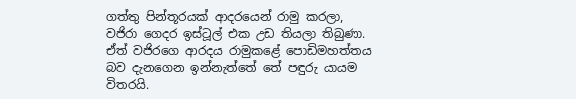ගත්තු පින්තූරයක් ආදරයෙන් රාමු කරලා, වජිරා ගෙදර ඉස්ටූල් එක උඩ තියලා තිබුණා. ඒත් වජිරගෙ ආරදය රාමුකළේ පොඩිමහත්තය බව දැනගෙන ඉන්නැත්තේ තේ පඳුරු යායම විතරයි.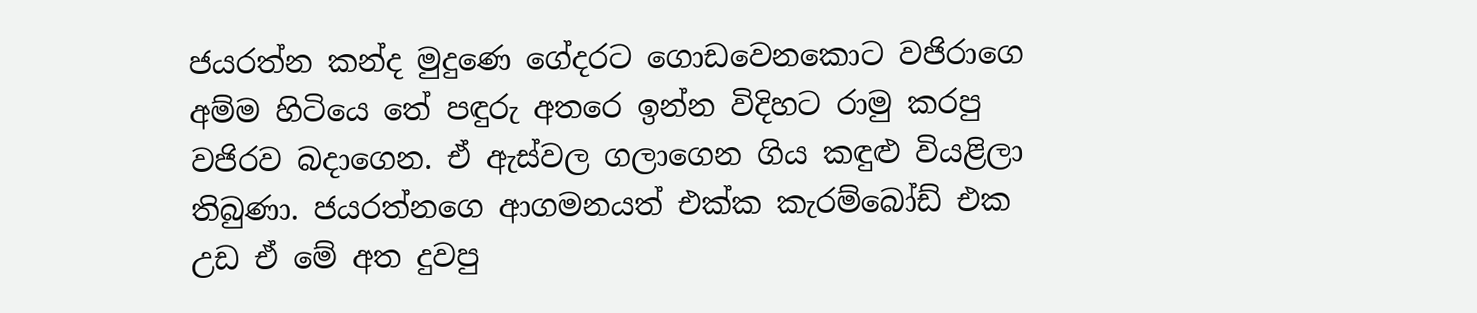ජයරත්න කන්ද මුදුණෙ ගේදරට ගොඩවෙනකොට වජිරාගෙ අම්ම හිටියෙ තේ පඳුරු අතරෙ ඉන්න විදිහට රාමු කරපු වජිරව බදාගෙන. ඒ ඇස්වල ගලාගෙන ගිය කඳුළු වියළිලා තිබුණා. ජයරත්නගෙ ආගමනයත් එක්ක කැරම්බෝඩ් එක උඩ ඒ මේ අත දුවපු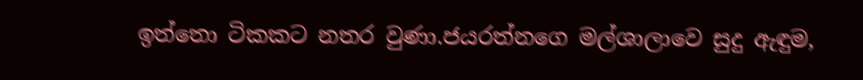ඉත්තො ටිකකට නතර වුණා.ජයරත්නගෙ මල්ශාලාවෙ සුදු ඇඳුම,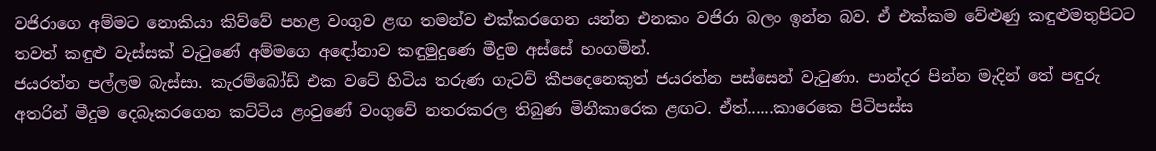වජිරාගෙ අම්මට නොකියා කිව්වේ පහළ වංගුව ළඟ තමන්ව එක්කරගෙන යන්න එනකං වජිරා බලං ඉන්න බව. ඒ එක්කම වේළුණු කඳුළුමතුපිටට තවත් කඳුළු වැස්සක් වැටුණේ අම්මගෙ අඳෝනාව කඳුමුදුණෙ මීදුම අස්සේ හංගමින්.
ජයරත්න පල්ලම බැස්සා. කැරම්බෝඩ් එක වටේ හිටිය තරුණ ගැටව් කීපදෙනෙකුත් ජයරත්න පස්සෙන් වැටුණා. පාන්දර පින්න මැදින් තේ පඳුරු අතරින් මීදුම දෙබෑකරගෙන කට්ටිය ළංවුණේ වංගුවේ නතරකරල තිබුණ මිනීකාරෙක ළඟට. ඒත්......කාරෙකෙ පිටිපස්ස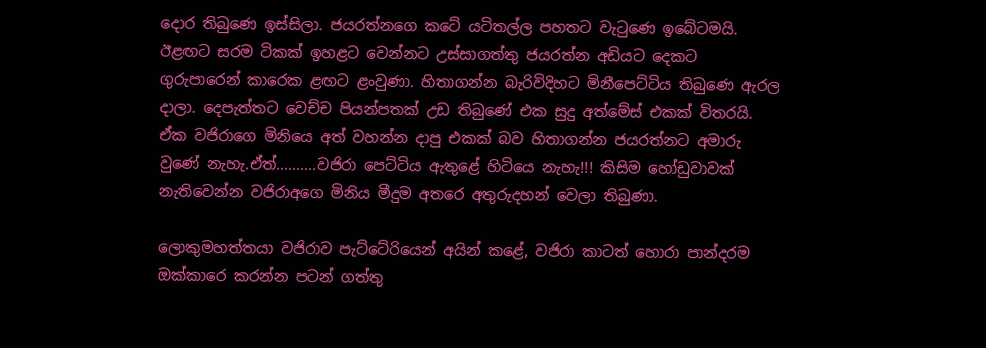දොර තිබුණෙ ඉස්සිලා. ජයරත්නගෙ කටේ යටිතල්ල පහතට වැටුණෙ ඉබේටමයි. ඊළඟට සරම ටිකක් ඉහළට වෙන්නට උස්සාගත්තු ජයරත්න අඩියට දෙකට ගුරුපාරෙන් කාරෙක ළඟට ළංවුණා. හිතාගන්න බැරිවිදිහට මිනීපෙට්ටිය තිබුණෙ ඇරල දාලා. දෙපැත්තට වෙච්ච පියන්පතක් උඩ තිබුණේ එක සුදු අත්මේස් එකක් විතරයි. ඒක වජිරාගෙ මිනියෙ අත් වහන්න දාපු එකක් බව හිතාගන්න ජයරත්නට අමාරු වුණේ නැහැ.ඒත්..........වජිරා පෙට්ටිය ඇතුළේ හිටියෙ නැහැ!!! කිසිම හෝඩුවාවක් නැතිවෙන්න වජිරාඅගෙ මිනිය මීදුම අතරෙ අතුරුදහන් වෙලා තිබුණා.

ලොකුමහත්තයා වජිරාව පැට්ටේරියෙන් අයින් කළේ, වජිරා කාටත් හොරා පාන්දරම ඔක්කාරෙ කරන්න පටන් ගත්තු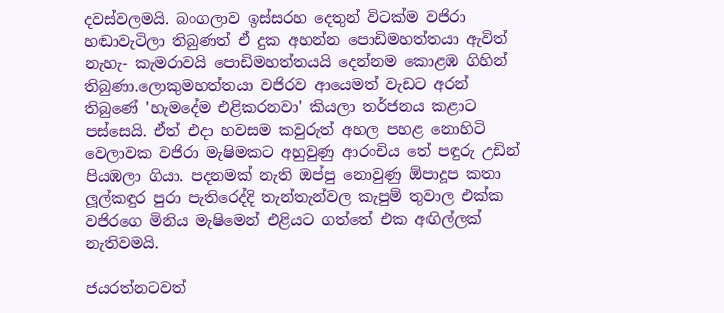දවස්වලමයි. බංගලාව ඉස්සරහ දෙතුන් විටක්ම වජිරා හඬාවැටිලා තිබුණත් ඒ දුක අහන්න පොඩිමහත්තයා ඇවිත් නැහැ- කැමරාවයි පොඩිමහත්තයයි දෙන්නම කොළඹ ගිහින් තිබුණා.ලොකුමහත්තයා වජිරව ආයෙමත් වැඩට අරන් තිබුණේ 'හැමදේම එළිකරනවා' කියලා තර්ජනය කළාට පස්සෙයි. ඒත් එදා හවසම කවුරුත් අහල පහළ නොහිටි වෙලාවක වජිරා මැෂිමකට අහුවුණු ආරංචිය තේ පඳුරු උඩින් පියඹලා ගියා. පදනමක් නැති ඔප්පු නොවුණු ඕපාදූප කතා ලූල්කඳුර පුරා පැතිරෙද්දි තැන්තැන්වල කැපුම් තුවාල එක්ක වජිරගෙ මිනිය මැෂිමෙන් එළියට ගත්තේ එක අඟිල්ලක් නැතිවමයි.

ජයරත්නටවත්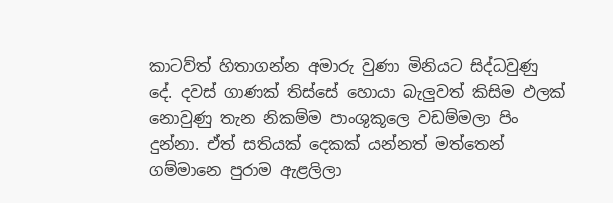කාටව්ත් හිතාගන්න අමාරු වුණා මිනියට සිද්ධවුණු දේ. දවස් ගාණක් තිස්සේ හොයා බැලුවත් කිසිම ඵලක් නොවුණු තැන නිකම්ම පාංශුකූලෙ වඩම්මලා පිං දුන්නා. ඒත් සතියක් දෙකක් යන්නත් මත්තෙන් ගම්මානෙ පුරාම ඇළලිලා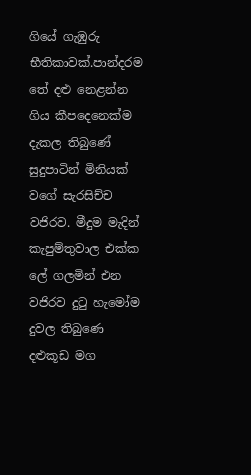ගියේ ගැඹුරු භීතිකාවක්.පාන්දරම තේ දළු නෙළන්න ගිය කීපදෙනෙක්ම දැකල තිබුණේ සුදුපාටින් මිනියක් වගේ සැරසිච්ච වජිරව. මීදුම මැදින් කැපුම්තුවාල එක්ක ලේ ගලමින් එන වජිරව දුටු හැමෝම දුවල තිබුණෙ දළුකූඩ මග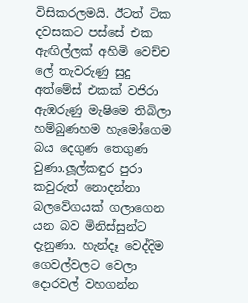විසිකරලමයි. ඊටත් ටික දවසකට පස්සේ එක ඇඟිල්ලක් අහිමි වෙච්ච ලේ තැවරුණු සුදු අත්මේස් එකක් වජිරා ඇඹරුණු මැෂිමෙ තිබිලා හම්බුණහම හැමෝගෙම බය දෙගුණ තෙගුණ වුණා.ලූල්කඳුර පුරා කවුරුත් නොදන්නා බලවේගයක් ගලාගෙන යන බව මිනිස්සුන්ට දැනුණා. හැන්දෑ වෙද්දිම ගෙවල්වලට වෙලා දොරවල් වහගන්න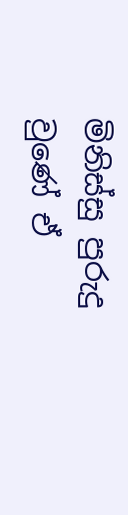මිනිස්සු පුරුදු වුණේ ඒ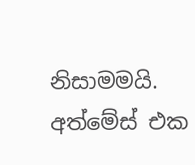නිසාමමයි.
අත්මේස් එක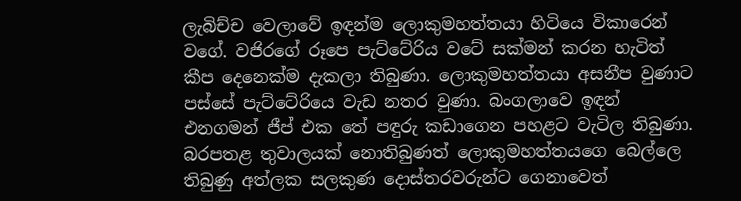ලැබිච්ච වෙලාවේ ඉඳන්ම ලොකුමහත්තයා හිටියෙ විකාරෙන් වගේ. වජිරගේ රූපෙ පැට්ටේරිය වටේ සක්මන් කරන හැටිත් කීප දෙනෙක්ම දැකලා තිබුණා. ලොකුමහත්තයා අසනීප වුණාට පස්සේ පැට්ටේරියෙ වැඩ නතර වුණා. බංගලාවෙ ඉඳන් එනගමන් ජීප් එක තේ පඳුරු කඩාගෙන පහළට වැටිල තිබුණා.
බරපතළ තුවාලයක් නොතිබුණත් ලොකුමහත්තයගෙ බෙල්ලෙ තිබුණු අත්ලක සලකුණ දොස්තරවරුන්ට ගෙනාවෙත්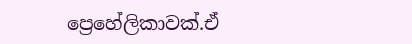ප්‍රෙහේලිකාවක්.ඒ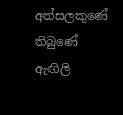අත්සලකුණේ තිබුණේ ඇඟිලි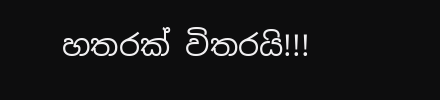හතරක් විතරයි!!!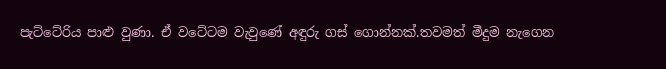පැට්ටේරිය පාළු වුණා. ඒ වටේටම වැවුණේ අඳුරු ගස් ගොන්නක්.තවමත් මීදුම නැගෙන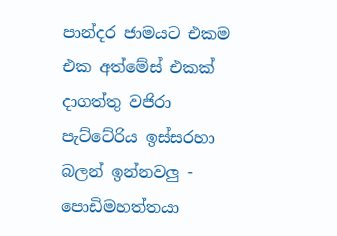පාන්දර ජාමයට එකම එක අත්මේස් එකක් දාගත්තු වජිරා පැට්ටේරිය ඉස්සරහා බලන් ඉන්නවලු - පොඩිමහත්තයා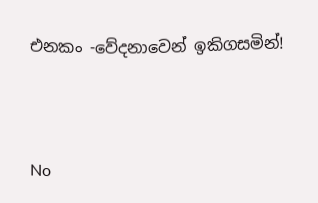එනකං -වේදනාවෙන් ඉකිගසමින්!



No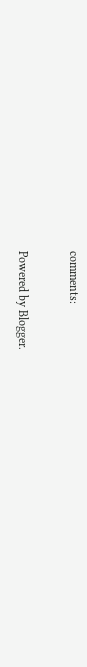comments:

Powered by Blogger.